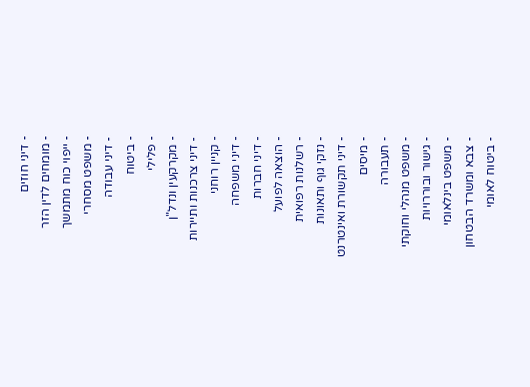- דיני חוזים
- מומחים לדין הזר
- ייפוי כוח מתמשך
- משפט מסחרי
- דיני עבודה
- ביטוח
- פלילי
- מקרקעין ונדל"ן
- דיני צרכנות ותיירות
- קניין רוחני
- דיני משפחה
- דיני חברות
- הוצאה לפועל
- רשלנות רפואית
- נזקי גוף ותאונות
- דיני תקשורת ואינטרנט
- מיסים
- תעבורה
- משפט מנהלי וחוקתי
- גישור ובוררויות
- משפט בינלאומי
- צבא ומשרד הבטחון
- ביטוח לאומי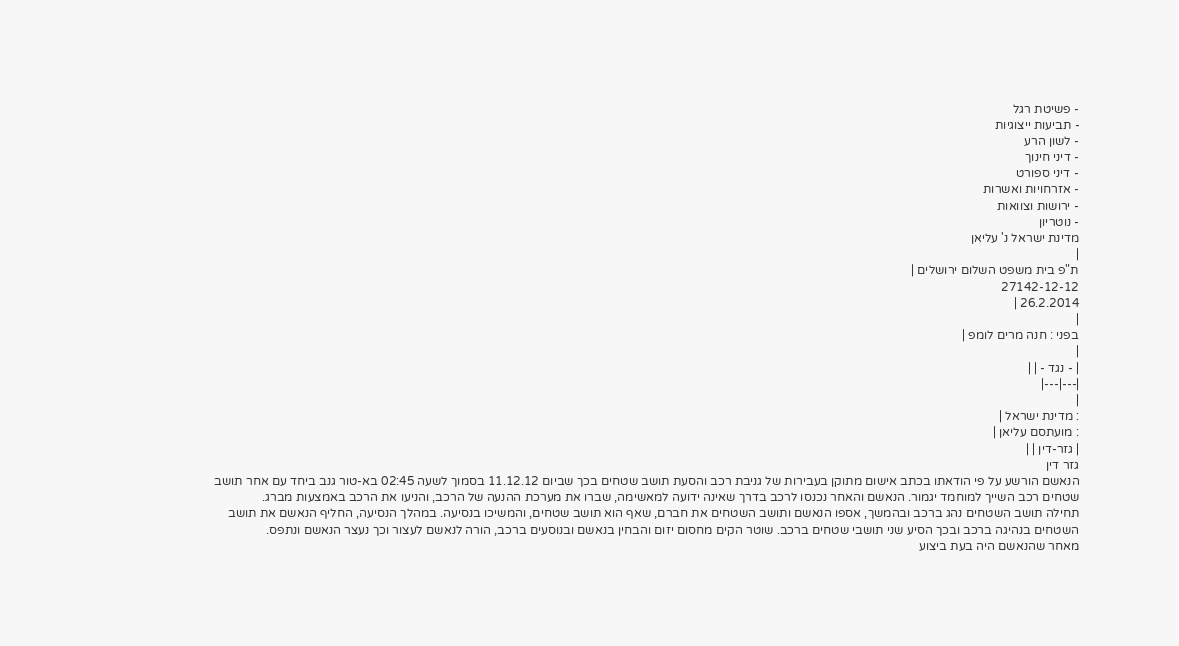- פשיטת רגל
- תביעות ייצוגיות
- לשון הרע
- דיני חינוך
- דיני ספורט
- אזרחויות ואשרות
- ירושות וצוואות
- נוטריון
מדינת ישראל נ' עליאן
|
ת"פ בית משפט השלום ירושלים |
27142-12-12
26.2.2014 |
|
בפני : חנה מרים לומפ |
|
| - נגד - | |
|---|---|
|
: מדינת ישראל |
: מועתסם עליאן |
| גזר-דין | |
גזר דין
הנאשם הורשע על פי הודאתו בכתב אישום מתוקן בעבירות של גניבת רכב והסעת תושב שטחים בכך שביום 11.12.12 בסמוך לשעה 02:45 בא-טור גנב ביחד עם אחר תושב שטחים רכב השייך למוחמד יגמור. הנאשם והאחר נכנסו לרכב בדרך שאינה ידועה למאשימה, שברו את מערכת ההנעה של הרכב, והניעו את הרכב באמצעות מברג.
תחילה תושב השטחים נהג ברכב ובהמשך, אספו הנאשם ותושב השטחים את חברם, שאף הוא תושב שטחים, והמשיכו בנסיעה. במהלך הנסיעה, החליף הנאשם את תושב השטחים בנהיגה ברכב ובכך הסיע שני תושבי שטחים ברכב. שוטר הקים מחסום יזום והבחין בנאשם ובנוסעים ברכב, הורה לנאשם לעצור וכך נעצר הנאשם ונתפס.
מאחר שהנאשם היה בעת ביצוע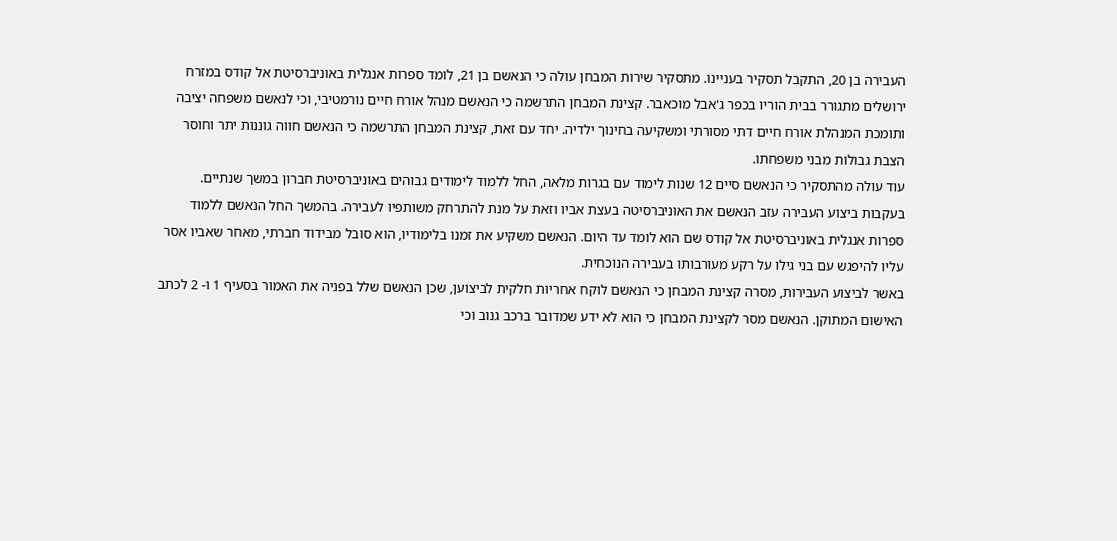העבירה בן 20, התקבל תסקיר בעניינו. מתסקיר שירות המבחן עולה כי הנאשם בן 21, לומד ספרות אנגלית באוניברסיטת אל קודס במזרח ירושלים מתגורר בבית הוריו בכפר ג'אבל מוכאבר. קצינת המבחן התרשמה כי הנאשם מנהל אורח חיים נורמטיבי, וכי לנאשם משפחה יציבה ותומכת המנהלת אורח חיים דתי מסורתי ומשקיעה בחינוך ילדיה. יחד עם זאת, קצינת המבחן התרשמה כי הנאשם חווה גוננות יתר וחוסר הצבת גבולות מבני משפחתו.
עוד עולה מהתסקיר כי הנאשם סיים 12 שנות לימוד עם בגרות מלאה, החל ללמוד לימודים גבוהים באוניברסיטת חברון במשך שנתיים. בעקבות ביצוע העבירה עזב הנאשם את האוניברסיטה בעצת אביו וזאת על מנת להתרחק משותפיו לעבירה. בהמשך החל הנאשם ללמוד ספרות אנגלית באוניברסיטת אל קודס שם הוא לומד עד היום. הנאשם משקיע את זמנו בלימודיו, הוא סובל מבידוד חברתי, מאחר שאביו אסר עליו להיפגש עם בני גילו על רקע מעורבותו בעבירה הנוכחית.
באשר לביצוע העבירות, מסרה קצינת המבחן כי הנאשם לוקח אחריות חלקית לביצוען, שכן הנאשם שלל בפניה את האמור בסעיף 1 ו- 2 לכתב האישום המתוקן. הנאשם מסר לקצינת המבחן כי הוא לא ידע שמדובר ברכב גנוב וכי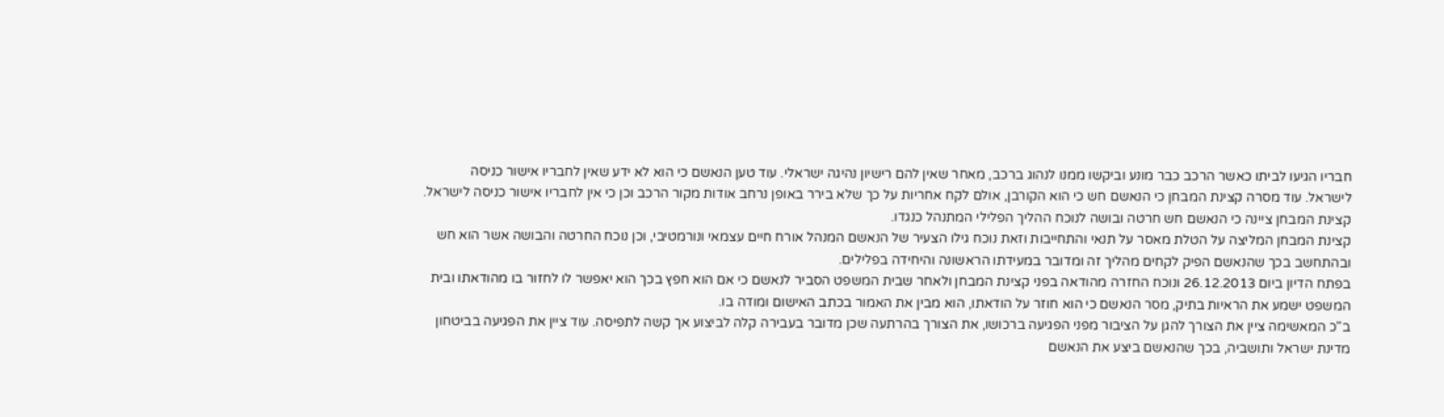חבריו הגיעו לביתו כאשר הרכב כבר מונע וביקשו ממנו לנהוג ברכב, מאחר שאין להם רישיון נהיגה ישראלי. עוד טען הנאשם כי הוא לא ידע שאין לחבריו אישור כניסה לישראל. עוד מסרה קצינת המבחן כי הנאשם חש כי הוא הקורבן, אולם לקח אחריות על כך שלא בירר באופן נרחב אודות מקור הרכב וכן כי אין לחבריו אישור כניסה לישראל. קצינת המבחן ציינה כי הנאשם חש חרטה ובושה לנוכח ההליך הפלילי המתנהל כנגדו.
קצינת המבחן המליצה על הטלת מאסר על תנאי והתחייבות וזאת נוכח גילו הצעיר של הנאשם המנהל אורח חיים עצמאי ונורמטיבי, וכן נוכח החרטה והבושה אשר הוא חש ובהתחשב בכך שהנאשם הפיק לקחים מהליך זה ומדובר במעידתו הראשונה והיחידה בפלילים.
בפתח הדיון ביום 26.12.2013 ונוכח החזרה מהודאה בפני קצינת המבחן ולאחר שבית המשפט הסביר לנאשם כי אם הוא חפץ בכך הוא יאפשר לו לחזור בו מהודאתו ובית המשפט ישמע את הראיות בתיק, מסר הנאשם כי הוא חוזר על הודאתו, הוא מבין את האמור בכתב האישום ומודה בו.
ב"כ המאשימה ציין את הצורך להגן על הציבור מפני הפגיעה ברכושו, את הצורך בהרתעה שכן מדובר בעבירה קלה לביצוע אך קשה לתפיסה. עוד ציין את הפגיעה בביטחון מדינת ישראל ותושביה, בכך שהנאשם ביצע את הנאשם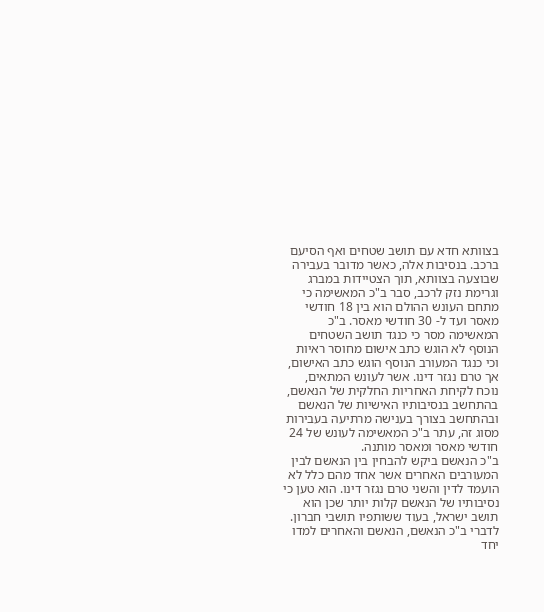בצוותא חדא עם תושב שטחים ואף הסיעם ברכב. בנסיבות אלה, כאשר מדובר בעבירה שבוצעה בצוותא, תוך הצטיידות במברג וגרימת נזק לרכב, סבר ב"כ המאשימה כי מתחם העונש ההולם הוא בין 18 חודשי מאסר ועד ל- 30 חודשי מאסר. ב"כ המאשימה מסר כי כנגד תושב השטחים הנוסף לא הוגש כתב אישום מחוסר ראיות וכי כנגד המעורב הנוסף הוגש כתב האישום, אך טרם נגזר דינו. אשר לעונש המתאים, נוכח לקיחת האחריות החלקית של הנאשם, בהתחשב בנסיבותיו האישיות של הנאשם ובהתחשב בצורך בענישה מרתיעה בעבירות מסוג זה, עתר ב"כ המאשימה לעונש של 24 חודשי מאסר ומאסר מותנה.
ב"כ הנאשם ביקש להבחין בין הנאשם לבין המעורבים האחרים אשר אחד מהם כלל לא הועמד לדין והשני טרם נגזר דינו. הוא טען כי נסיבותיו של הנאשם קלות יותר שכן הוא תושב ישראל, בעוד ששותפיו תושבי חברון. לדברי ב"כ הנאשם, הנאשם והאחרים למדו יחד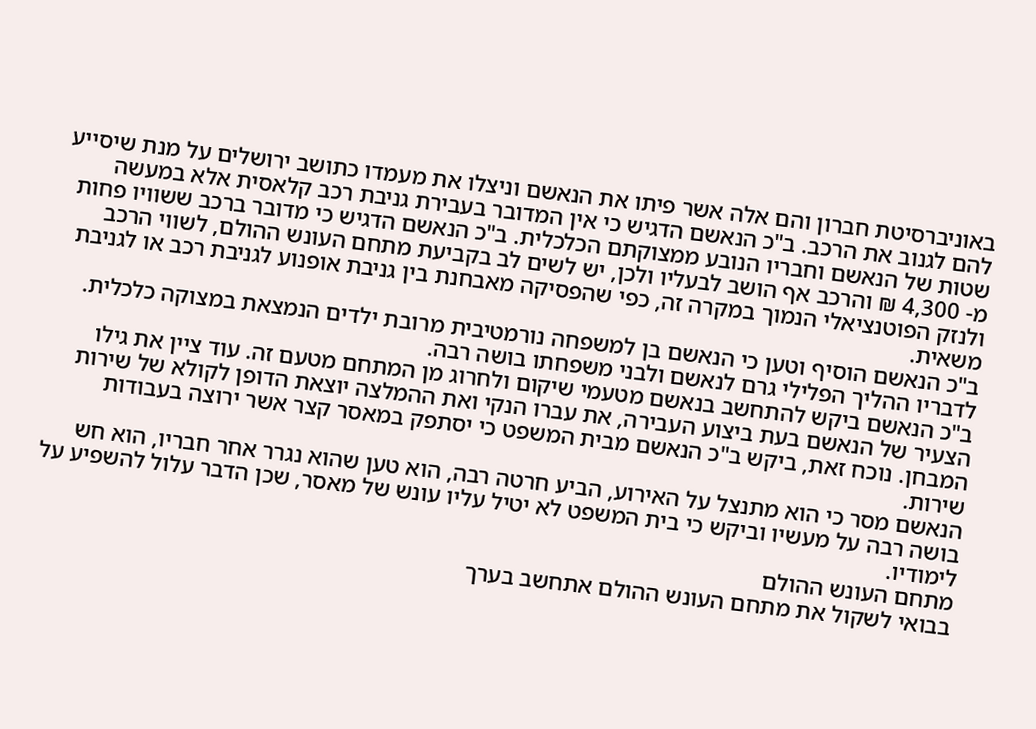באוניברסיטת חברון והם אלה אשר פיתו את הנאשם וניצלו את מעמדו כתושב ירושלים על מנת שיסייע להם לגנוב את הרכב. ב"כ הנאשם הדגיש כי אין המדובר בעבירת גניבת רכב קלאסית אלא במעשה שטות של הנאשם וחבריו הנובע ממצוקתם הכלכלית. ב"כ הנאשם הדגיש כי מדובר ברכב ששוויו פחות מ- 4,300 ₪ והרכב אף הושב לבעליו ולכן, יש לשים לב בקביעת מתחם העונש ההולם, לשווי הרכב ולנזק הפוטנציאלי הנמוך במקרה זה, כפי שהפסיקה מאבחנת בין גניבת אופנוע לגניבת רכב או לגניבת משאית.
ב"כ הנאשם הוסיף וטען כי הנאשם בן למשפחה נורמטיבית מרובת ילדים הנמצאת במצוקה כלכלית. לדבריו ההליך הפלילי גרם לנאשם ולבני משפחתו בושה רבה.
ב"כ הנאשם ביקש להתחשב בנאשם מטעמי שיקום ולחרוג מן המתחם מטעם זה. עוד ציין את גילו הצעיר של הנאשם בעת ביצוע העבירה, את עברו הנקי ואת ההמלצה יוצאת הדופן לקולא של שירות המבחן. נוכח זאת, ביקש ב"כ הנאשם מבית המשפט כי יסתפק במאסר קצר אשר ירוצה בעבודות שירות.
הנאשם מסר כי הוא מתנצל על האירוע, הביע חרטה רבה, הוא טען שהוא נגרר אחר חבריו, הוא חש בושה רבה על מעשיו וביקש כי בית המשפט לא יטיל עליו עונש של מאסר, שכן הדבר עלול להשפיע על לימודיו.
מתחם העונש ההולם
בבואי לשקול את מתחם העונש ההולם אתחשב בערך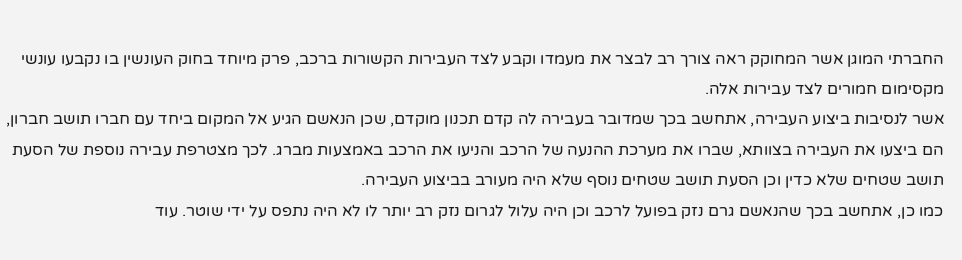החברתי המוגן אשר המחוקק ראה צורך רב לבצר את מעמדו וקבע לצד העבירות הקשורות ברכב, פרק מיוחד בחוק העונשין בו נקבעו עונשי מקסימום חמורים לצד עבירות אלה.
אשר לנסיבות ביצוע העבירה, אתחשב בכך שמדובר בעבירה לה קדם תכנון מוקדם, שכן הנאשם הגיע אל המקום ביחד עם חברו תושב חברון, הם ביצעו את העבירה בצוותא, שברו את מערכת ההנעה של הרכב והניעו את הרכב באמצעות מברג. לכך מצטרפת עבירה נוספת של הסעת תושב שטחים שלא כדין וכן הסעת תושב שטחים נוסף שלא היה מעורב בביצוע העבירה.
כמו כן, אתחשב בכך שהנאשם גרם נזק בפועל לרכב וכן היה עלול לגרום נזק רב יותר לו לא היה נתפס על ידי שוטר. עוד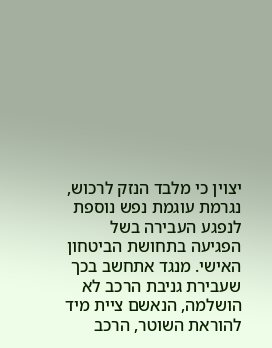יצוין כי מלבד הנזק לרכוש, נגרמת עוגמת נפש נוספת לנפגע העבירה בשל הפגיעה בתחושת הביטחון האישי. מנגד אתחשב בכך שעבירת גניבת הרכב לא הושלמה, הנאשם ציית מיד להוראת השוטר, הרכב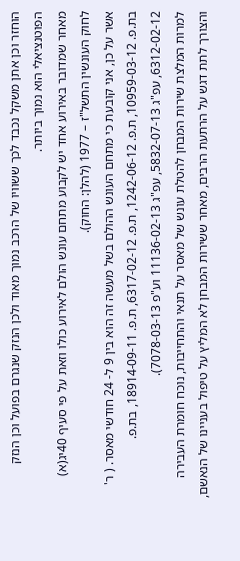הוחזר וכן אתן משקל נכבד לכך ששוויו של הרכב נמוך מאוד ולכן הנזק שנגרם בפועל וכן הנזק הפוטנציאלי הוא נמוך ביותר.
מאחר שמדובר באירוע אחד יש לקבוע מתחם עונש הולם לאירוע כולו וזאת על פי סעיף 40יג(א) לחוק העונשין התשל"ז – 1977 (להלן: החוק).
אשר על כן, אני קובעת כי מתחם העונש ההולם בשל מעשה זה הוא בין 9 ל- 24 חודשי מאסר. ( ר' בת.פ. 10959-03-12, ת.פ. 1242-06-12, ת.פ. 6317-02-12, ת.פ. 18914-09-11, בת.פ. 6312-02-12, עפ"ג 5832-07-13, עפ"ג 11136-02-13 וע"פ 7078-03-13).
למרות המלצת שירות המבחן להטלת עונש של מאסר על תנאי והתחייבות, נוכח חומרת העבירה והצורך לתת דגש על הרתעת הרבים, מאחר ששירות המבחן לא המליץ על טיפול בעניינו של הנאשם,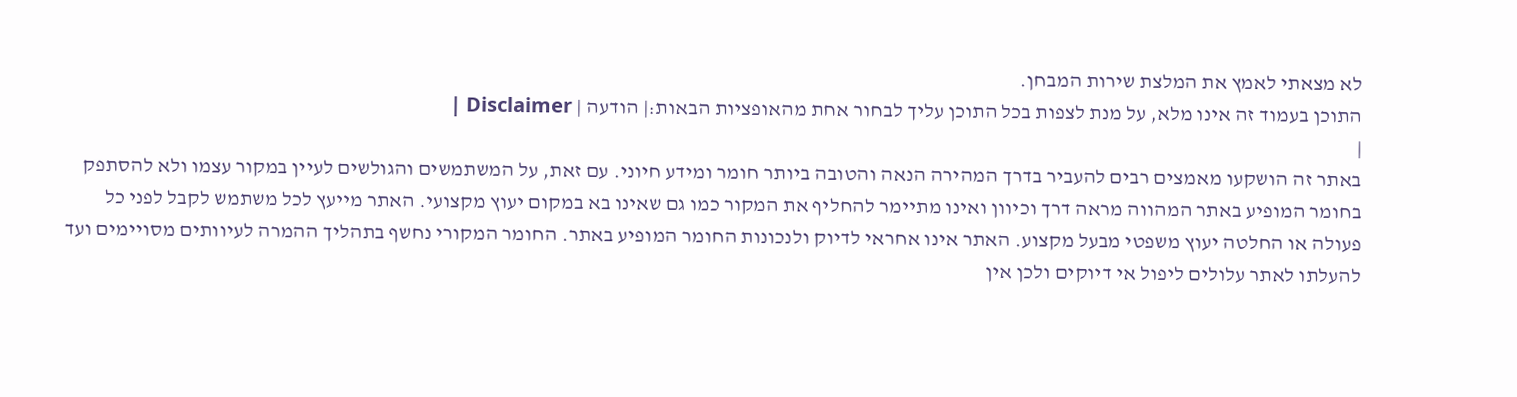לא מצאתי לאמץ את המלצת שירות המבחן.
התוכן בעמוד זה אינו מלא, על מנת לצפות בכל התוכן עליך לבחור אחת מהאופציות הבאות:| הודעה | Disclaimer |
|
באתר זה הושקעו מאמצים רבים להעביר בדרך המהירה הנאה והטובה ביותר חומר ומידע חיוני. עם זאת, על המשתמשים והגולשים לעיין במקור עצמו ולא להסתפק בחומר המופיע באתר המהווה מראה דרך וכיוון ואינו מתיימר להחליף את המקור כמו גם שאינו בא במקום יעוץ מקצועי. האתר מייעץ לכל משתמש לקבל לפני כל פעולה או החלטה יעוץ משפטי מבעל מקצוע. האתר אינו אחראי לדיוק ולנכונות החומר המופיע באתר. החומר המקורי נחשף בתהליך ההמרה לעיוותים מסויימים ועד להעלתו לאתר עלולים ליפול אי דיוקים ולכן אין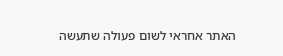האתר אחראי לשום פעולה שתעשה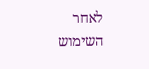לאחר השימוש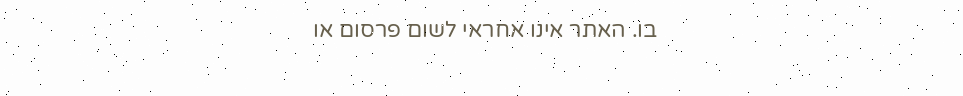בו. האתר אינו אחראי לשום פרסום או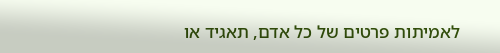לאמיתות פרטים של כל אדם, תאגיד או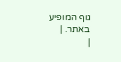גוף המופיע באתר. |
|